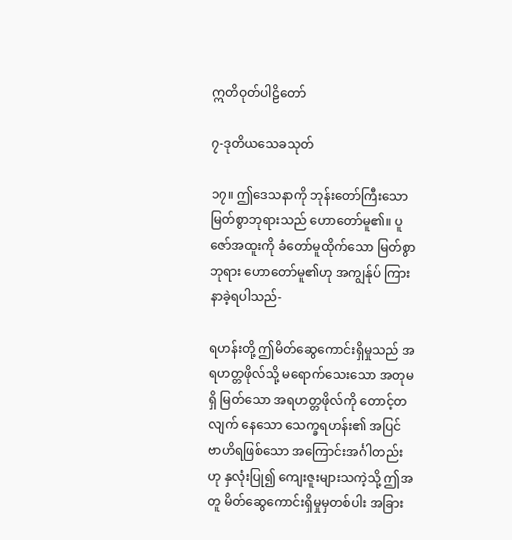ဣတိဝုတ်ပါဠိတော်

၇-ဒုတိယသေခသုတ်

၁၇။ ဤဒေသနာကို ဘုန်းတော်ကြီးသော မြတ်စွာဘုရားသည် ဟောတော်မူ၏။ ပူဇော်အထူးကို ခံတော်မူထိုက်သော မြတ်စွာဘုရား ဟောတော်မူ၏ဟု အကျွန်ုပ် ကြားနာခဲ့ရပါသည်-

ရဟန်းတို့ ဤမိတ်ဆွေကောင်းရှိမှုသည် အရဟတ္တဖိုလ်သို့ မရောက်သေးသော အတုမရှိ မြတ်သော အရဟတ္တဖိုလ်ကို တောင့်တလျက် နေသော သေက္ခရဟန်း၏ အပြင်ဗာဟိရဖြစ်သော အကြောင်းအင်္ဂါတည်းဟု နှလုံးပြု၍ ကျေးဇူးများသကဲ့သို့ ဤအတူ မိတ်ဆွေကောင်းရှိမှုမှတစ်ပါး အခြား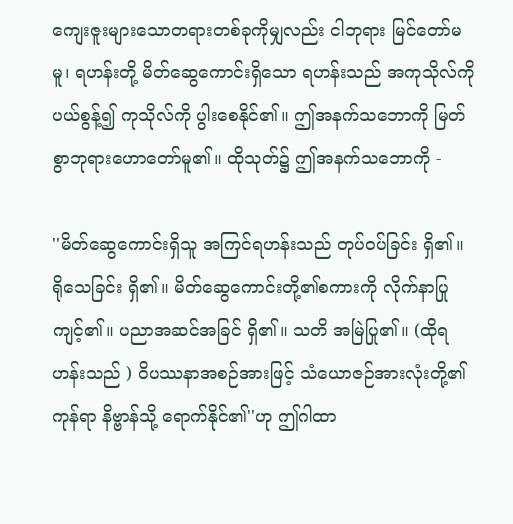ကျေးဇူးများသောတရားတစ်ခုကိုမျှလည်း ငါဘုရား မြင်တော်မမူ၊ ရဟန်းတို့ မိတ်ဆွေကောင်းရှိသော ရဟန်းသည် အကုသိုလ်ကို ပယ်စွန့်၍ ကုသိုလ်ကို ပွါးစေနိုင်၏။ ဤအနက်သဘောကို မြတ်စွာဘုရားဟောတော်မူ၏။ ထိုသုတ်၌ ဤအနက်သဘောကို -

''မိတ်ဆွေကောင်းရှိသူ အကြင်ရဟန်းသည် တုပ်ဝပ်ခြင်း ရှိ၏။ ရိုသေခြင်း ရှိ၏။ မိတ်ဆွေကောင်းတို့၏စကားကို လိုက်နာပြုကျင့်၏။ ပညာအဆင်အခြင် ရှိ၏။ သတိ အမြဲပြု၏။ (ထိုရဟန်းသည် ) ဝိပဿနာအစဉ်အားဖြင့် သံယောဇဉ်အားလုံးတို့၏ကုန်ရာ နိဗ္ဗာန်သို့ ရောက်နိုင်၏''ဟု ဤဂါထာ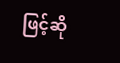ဖြင့်ဆို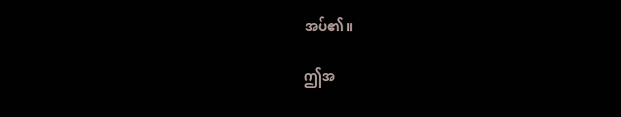အပ်၏။

ဤအ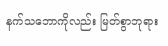နက်သဘောကိုလည်း မြတ်စွာဘုရား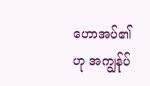ဟောအပ်၏ဟု အကျွန်ုပ်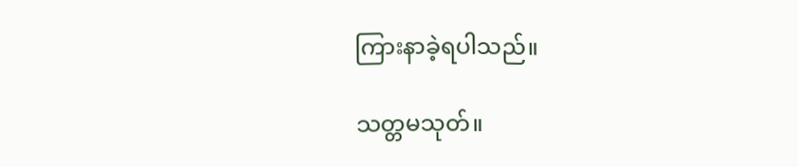ကြားနာခဲ့ရပါသည်။

သတ္တမသုတ်။